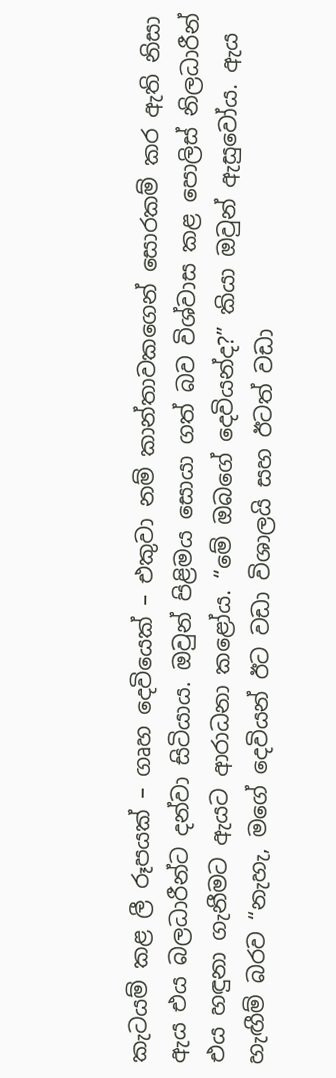කැටයම් කළ ලී රූපයක් – ගෘහ දෙවියෙක් – එකුවා නම් කාන්තාවකගෙන් සොරකම් කර ඇති නිසා ඇය එය බලධාරීන්ට දන්වා සිටියාය. ඔවුන් පිළිමය සොයා ගත් බව විශ්වාස කළ පොලිස් නිලධාරීන් එය හඳුනා ගැනීමට ඇයට ආරාධනා කළෝය. “මේ ඔබගේ දෙවියන්ද?” කියා ඔවුන් ඇසුවෝය. ඇය හැඟීම් බරව “නැහැ, මගේ දෙවියන් ඊට වඩා විශාලයි සහ ඊටත් වඩා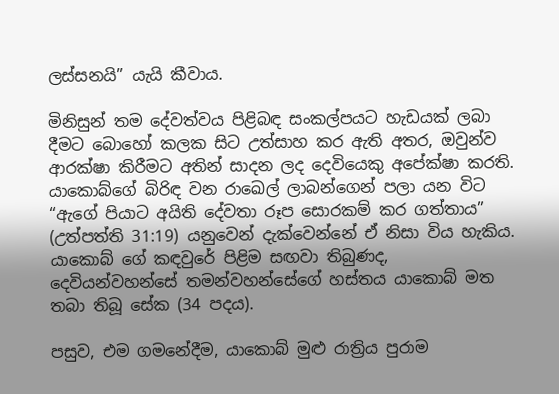ලස්සනයි” යැයි කීවාය.

මිනිසුන් තම දේවත්වය පිළිබඳ සංකල්පයට හැඩයක් ලබා දීමට බොහෝ කලක සිට උත්සාහ කර ඇති අතර, ඔවුන්ව ආරක්ෂා කිරීමට අතින් සාදන ලද දෙවියෙකු අපේක්ෂා කරති. යාකොබ්ගේ බිරිඳ වන රාඛෙල් ලාබන්ගෙන් පලා යන විට “ඇගේ පියාට අයිති දේවතා රූප සොරකම් කර ගත්තාය” (උත්පත්ති 31:19) යනුවෙන් දැක්වෙන්නේ ඒ නිසා විය හැකිය. යාකොබ් ගේ කඳවුරේ පිළිම සඟවා තිබුණද, දෙවියන්වහන්සේ තමන්වහන්සේගේ හස්තය යාකොබ් මත තබා තිබූ සේක (34 පදය).

පසුව, එම ගමනේදීම, යාකොබ් මුළු රාත්‍රිය පුරාම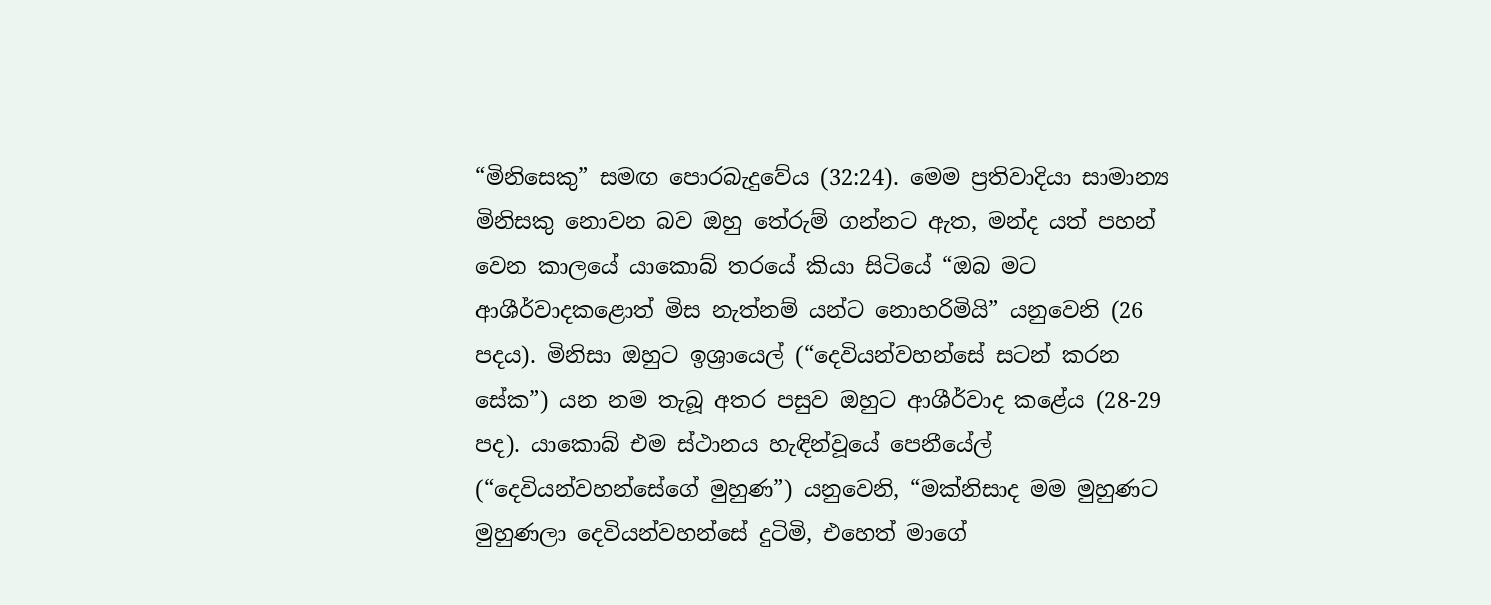“මිනිසෙකු” සමඟ පොරබැදුවේය (32:24). මෙම ප්‍රතිවාදියා සාමාන්‍ය මිනිසකු නොවන බව ඔහු තේරුම් ගන්නට ඇත, මන්ද යත් පහන් වෙන කාලයේ යාකොබ් තරයේ කියා සිටියේ “ඔබ මට ආශීර්වාදකළොත් මිස නැත්නම් යන්ට නොහරිමියි” යනුවෙනි (26 පදය). මිනිසා ඔහුට ඉශ්‍රායෙල් (“දෙවියන්වහන්සේ සටන් කරන සේක”) යන නම තැබූ අතර පසුව ඔහුට ආශීර්වාද කළේය (28-29 පද). යාකොබ් එම ස්ථානය හැඳින්වූයේ පෙනීයේල් (“දෙවියන්වහන්සේගේ මුහුණ”) යනුවෙනි, “මක්නිසාද මම මුහුණට මුහුණලා දෙවියන්වහන්සේ දුටිමි, එහෙත් මාගේ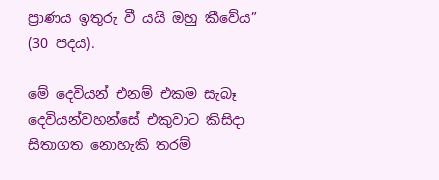ප්‍රාණය ඉතුරු වී යයි ඔහු කීවේය” (30 පදය).

මේ දෙවියන් එනම් එකම සැබෑ දෙවියන්වහන්සේ එකුවාට කිසිදා සිතාගත නොහැකි තරම්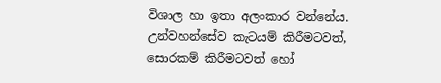විශාල හා ඉතා අලංකාර වන්නේය. උන්වහන්සේව කැටයම් කිරීමටවත්, සොරකම් කිරීමටවත් හෝ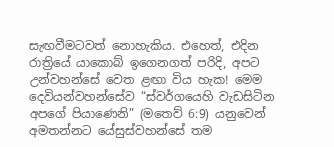සැඟවීමටවත් නොහැකිය. එහෙත්, එදින රාත්‍රියේ යාකොබ් ඉගෙනගත් පරිදි, අපට උන්වහන්සේ වෙත ළඟා විය හැක! මෙම දෙවියන්වහන්සේව “ස්වර්ගයෙහි වැඩසිටින අපගේ පියාණෙනි” (මතෙව් 6:9) යනුවෙන් අමතන්නට යේසුස්වහන්සේ තම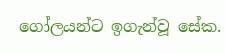ගෝලයන්ට ඉගැන්වූ සේක.